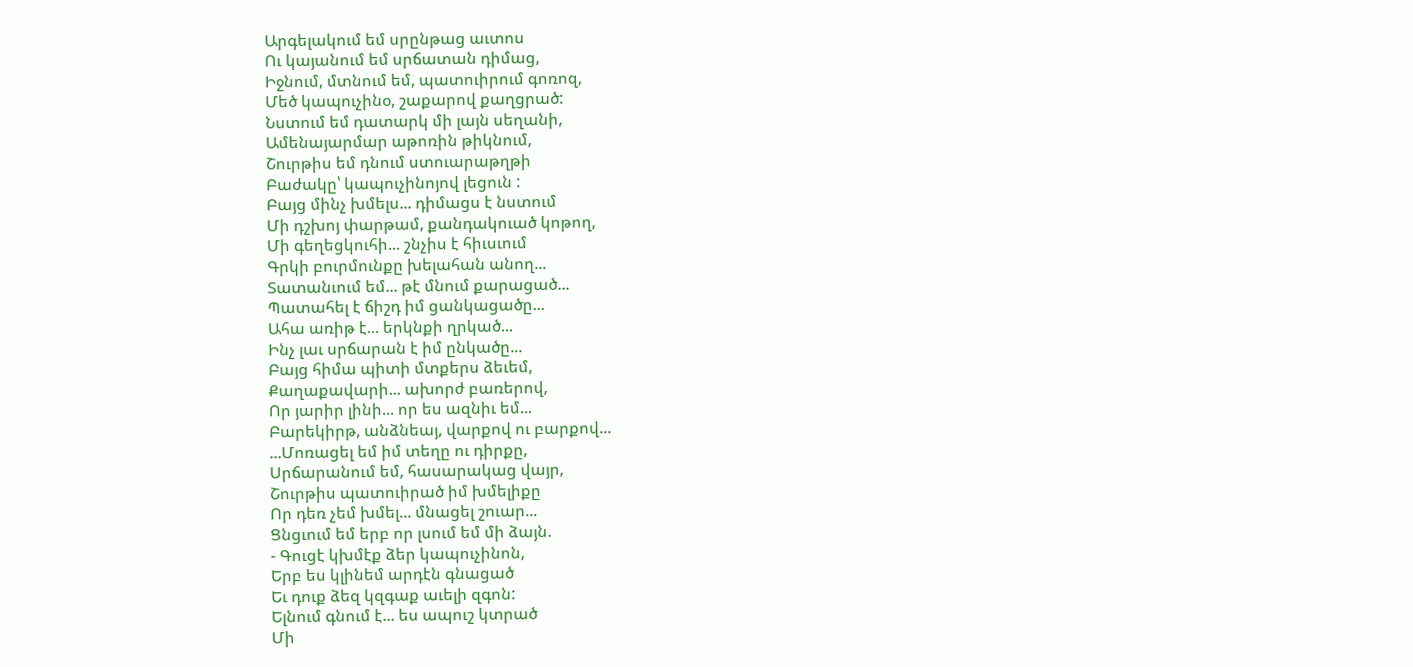Արգելակում եմ սրընթաց աւտոս
Ու կայանում եմ սրճատան դիմաց,
Իջնում, մտնում եմ, պատուիրում գոռոզ,
Մեծ կապուչինօ, շաքարով քաղցրած:
Նստում եմ դատարկ մի լայն սեղանի,
Ամենայարմար աթոռին թիկնում,
Շուրթիս եմ դնում ստուարաթղթի
Բաժակը՝ կապուչինոյով լեցուն :
Բայց մինչ խմելս... դիմացս է նստում
Մի դշխոյ փարթամ, քանդակուած կոթող,
Մի գեղեցկուհի... շնչիս է հիւսւում
Գրկի բուրմունքը խելահան անող...
Տատանւում եմ... թէ մնում քարացած...
Պատահել է ճիշդ իմ ցանկացածը...
Ահա առիթ է... երկնքի ղրկած...
Ինչ լաւ սրճարան է իմ ընկածը...
Բայց հիմա պիտի մտքերս ձեւեմ,
Քաղաքավարի... ախորժ բառերով,
Որ յարիր լինի... որ ես ազնիւ եմ...
Բարեկիրթ, անձնեայ, վարքով ու բարքով...
...Մոռացել եմ իմ տեղը ու դիրքը,
Սրճարանում եմ, հասարակաց վայր,
Շուրթիս պատուիրած իմ խմելիքը
Որ դեռ չեմ խմել... մնացել շուար...
Ցնցւում եմ երբ որ լսում եմ մի ձայն.
- Գուցէ կխմէք ձեր կապուչինոն,
Երբ ես կլինեմ արդէն գնացած
Եւ դուք ձեզ կզգաք աւելի զգոն:
Ելնում գնում է... ես ապուշ կտրած
Մի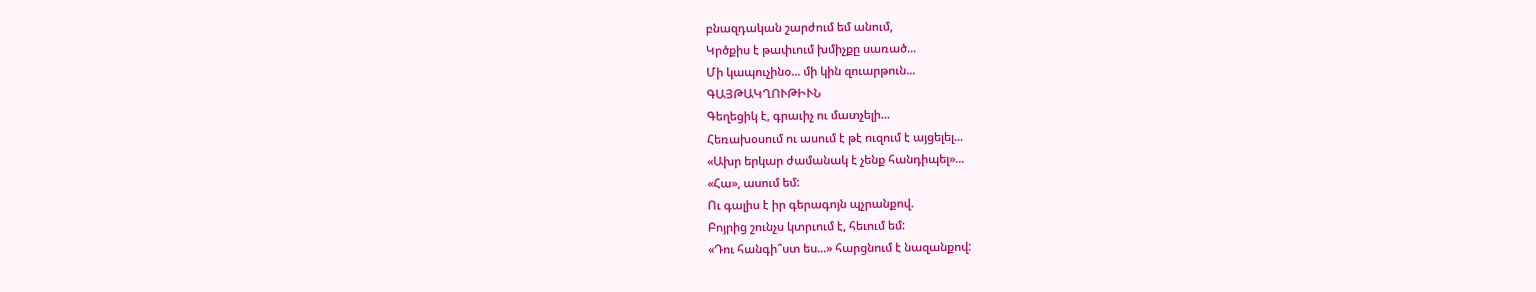բնազդական շարժում եմ անում,
Կրծքիս է թափւում խմիչքը սառած...
Մի կապուչինօ... մի կին զուարթուն...
ԳԱՅԹԱԿՂՈՒԹԻՒՆ
Գեղեցիկ է, գրաւիչ ու մատչելի...
Հեռախօսում ու ասում է թէ ուզում է այցելել...
«Ախր երկար ժամանակ է չենք հանդիպել»...
«Հա», ասում եմ:
Ու գալիս է իր գերագոյն պչրանքով.
Բոյրից շունչս կտրւում է, հեւում եմ:
«Դու հանգի՞ստ ես...» հարցնում է նազանքով: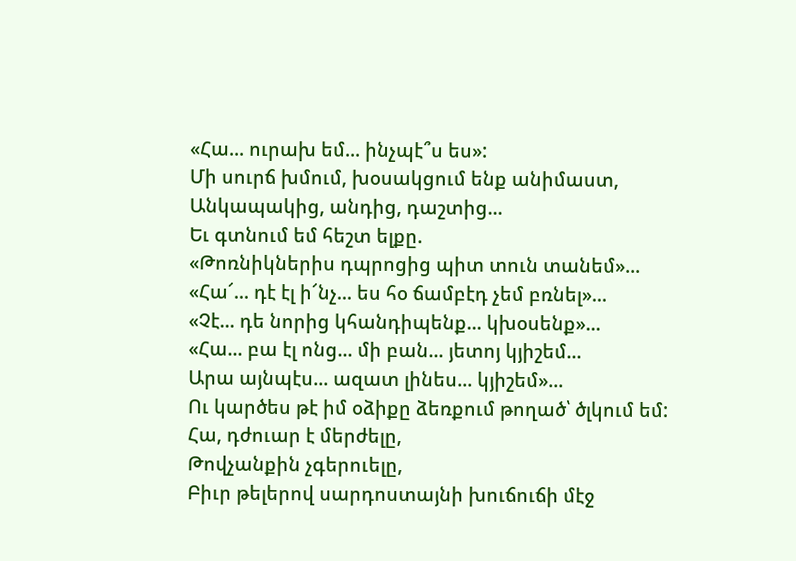«Հա... ուրախ եմ... ինչպէ՞ս ես»:
Մի սուրճ խմում, խօսակցում ենք անիմաստ,
Անկապակից, անդից, դաշտից...
Եւ գտնում եմ հեշտ ելքը.
«Թոռնիկներիս դպրոցից պիտ տուն տանեմ»...
«Հա՜... դէ էլ ի՜նչ... ես հօ ճամբէդ չեմ բռնել»...
«Չէ... դե նորից կհանդիպենք... կխօսենք»...
«Հա... բա էլ ոնց... մի բան... յետոյ կյիշեմ...
Արա այնպէս... ազատ լինես... կյիշեմ»...
Ու կարծես թէ իմ օձիքը ձեռքում թողած՝ ծլկում եմ:
Հա, դժուար է մերժելը,
Թովչանքին չգերուելը,
Բիւր թելերով սարդոստայնի խուճուճի մէջ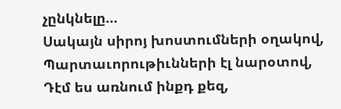չընկնելը...
Սակայն սիրոյ խոստումների օղակով,
Պարտաւորութիւնների էլ նարօտով,
Դէմ ես առնում ինքդ քեզ,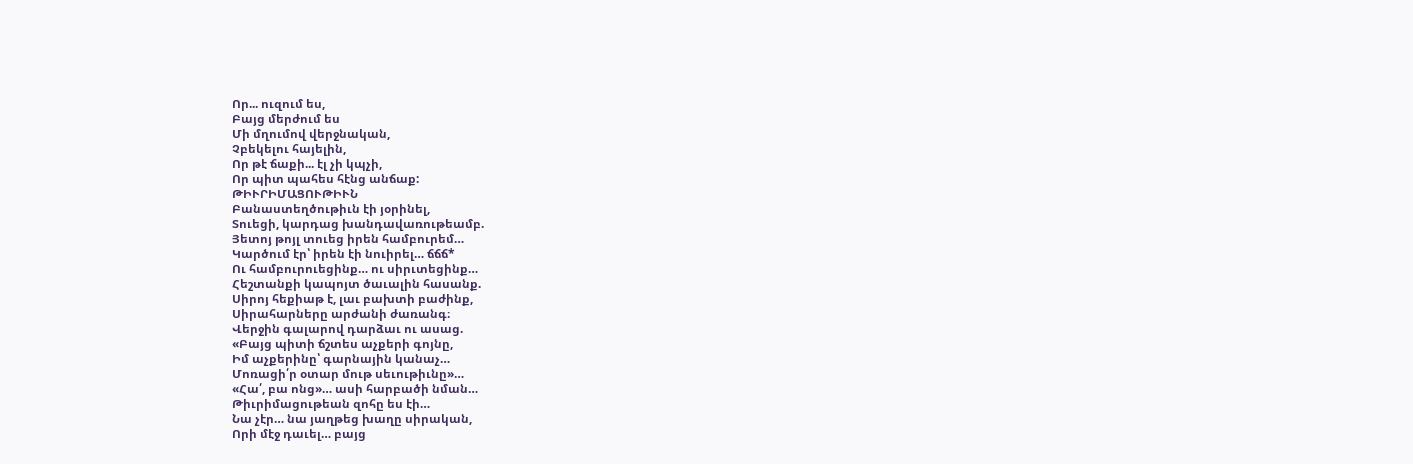Որ... ուզում ես,
Բայց մերժում ես
Մի մղումով վերջնական,
Չբեկելու հայելին,
Որ թէ ճաքի... էլ չի կպչի,
Որ պիտ պահես հէնց անճաք:
ԹԻՒՐԻՄԱՑՈՒԹԻՒՆ
Բանաստեղծութիւն էի յօրինել,
Տուեցի, կարդաց խանդավառութեամբ.
Յետոյ թոյլ տուեց իրեն համբուրեմ…
Կարծում էր՝ իրեն էի նուիրել… ճճճ*
Ու համբուրուեցինք… ու սիրւտեցինք…
Հեշտանքի կապոյտ ծաւալին հասանք.
Սիրոյ հեքիաթ է, լաւ բախտի բաժինք,
Սիրահարները արժանի ժառանգ։
Վերջին գալարով դարձաւ ու ասաց.
«Բայց պիտի ճշտես աչքերի գոյնը,
Իմ աչքերինը՝ գարնային կանաչ…
Մոռացի՛ր օտար մութ սեւութիւնը»…
«Հա՛, բա ոնց»… ասի հարբածի նման…
Թիւրիմացութեան զոհը ես էի…
Նա չէր… նա յաղթեց խաղը սիրական,
Որի մէջ դաւել… բայց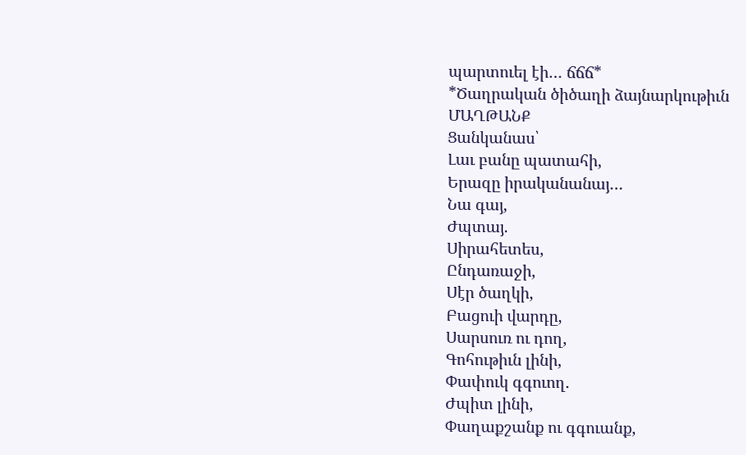պարտուել էի… ճճճ*
*Ծաղրական ծիծաղի ձայնարկութիւն
ՄԱՂԹԱՆՔ
Ցանկանաս՝
Լաւ բանը պատահի,
Երազը իրականանայ…
Նա գայ,
Ժպտայ.
Սիրահետես,
Ընդառաջի,
Սէր ծաղկի,
Բացուի վարդը,
Սարսուռ ու դող,
Գոհութիւն լինի,
Փափուկ գգուող.
Ժպիտ լինի,
Փաղաքշանք ու գգուանք,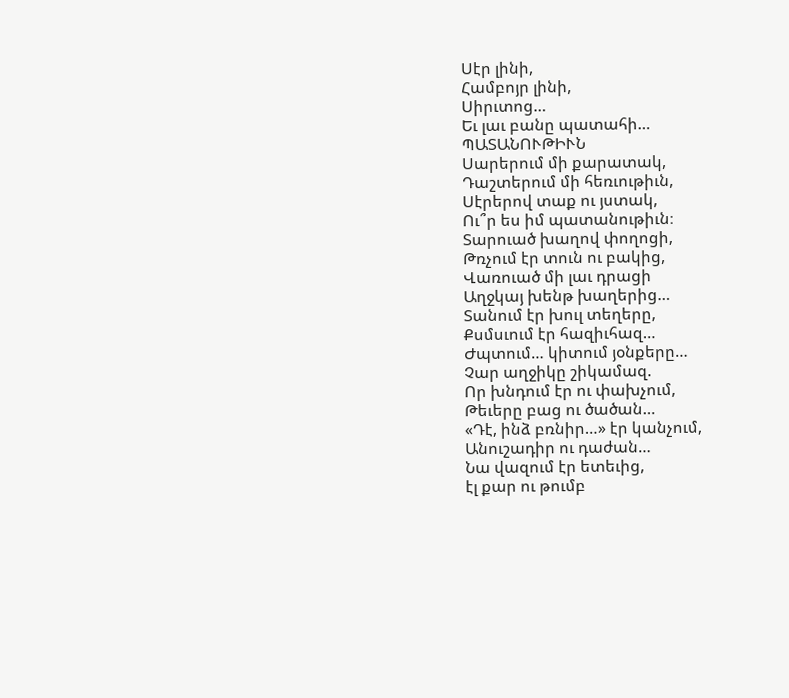Սէր լինի,
Համբոյր լինի,
Սիրւտոց…
Եւ լաւ բանը պատահի…
ՊԱՏԱՆՈՒԹԻՒՆ
Սարերում մի քարատակ,
Դաշտերում մի հեռւութիւն,
Սէրերով տաք ու յստակ,
Ու՞ր ես իմ պատանութիւն։
Տարուած խաղով փողոցի,
Թռչում էր տուն ու բակից,
Վառուած մի լաւ դրացի
Աղջկայ խենթ խաղերից…
Տանում էր խուլ տեղերը,
Քսմսւում էր հազիւհազ…
Ժպտում… կիտում յօնքերը…
Չար աղջիկը շիկամազ.
Որ խնդում էր ու փախչում,
Թեւերը բաց ու ծածան…
«Դէ, ինձ բռնիր…» էր կանչում,
Անուշադիր ու դաժան…
Նա վազում էր ետեւից,
էլ քար ու թումբ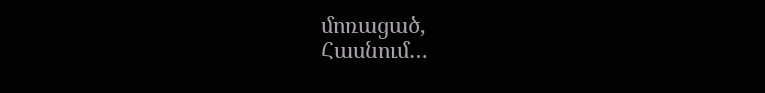մոռացած,
Հասնում…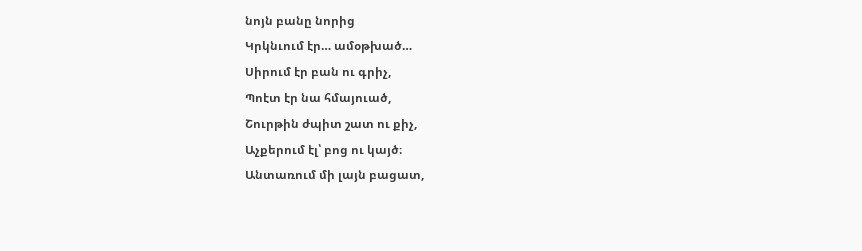նոյն բանը նորից
Կրկնւում էր… ամօթխած…
Սիրում էր բան ու գրիչ,
Պոէտ էր նա հմայուած,
Շուրթին ժպիտ շատ ու քիչ,
Աչքերում էլ՝ բոց ու կայծ։
Անտառում մի լայն բացատ,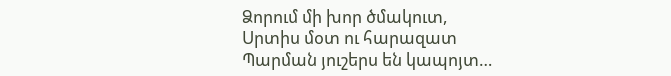Ձորում մի խոր ծմակուտ,
Սրտիս մօտ ու հարազատ
Պարման յուշերս են կապոյտ…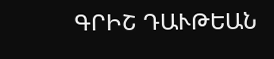ԳՐԻՇ ԴԱՒԹԵԱՆ